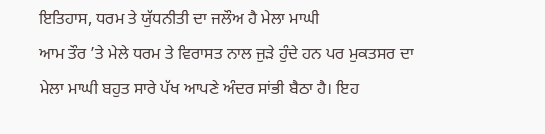ਇਤਿਹਾਸ, ਧਰਮ ਤੇ ਯੁੱਧਨੀਤੀ ਦਾ ਜਲੌਅ ਹੈ ਮੇਲਾ ਮਾਘੀ
ਆਮ ਤੌਰ ’ਤੇ ਮੇਲੇ ਧਰਮ ਤੇ ਵਿਰਾਸਤ ਨਾਲ ਜੁੜੇ ਹੁੰਦੇ ਹਨ ਪਰ ਮੁਕਤਸਰ ਦਾ ਮੇਲਾ ਮਾਘੀ ਬਹੁਤ ਸਾਰੇ ਪੱਖ ਆਪਣੇ ਅੰਦਰ ਸਾਂਭੀ ਬੈਠਾ ਹੈ। ਇਹ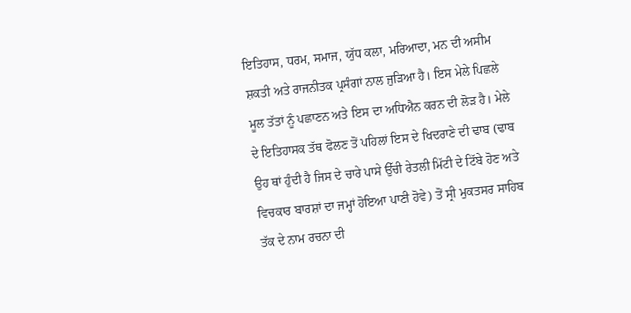ਇਤਿਹਾਸ, ਧਰਮ, ਸਮਾਜ, ਯੁੱਧ ਕਲਾ, ਮਰਿਆਦਾ, ਮਨ ਦੀ ਅਸੀਮ ਸ਼ਕਤੀ ਅਤੇ ਰਾਜਨੀਤਕ ਪ੍ਰਸੰਗਾਂ ਨਾਲ ਜੁੜਿਆ ਹੈ। ਇਸ ਮੇਲੇ ਪਿਛਲੇ ਮੂਲ ਤੱਤਾਂ ਨੂੰ ਪਛਾਣਨ ਅਤੇ ਇਸ ਦਾ ਅਧਿਐਨ ਕਰਨ ਦੀ ਲੋੜ ਹੈ। ਮੇਲੇ ਦੇ ਇਤਿਹਾਸਕ ਤੱਥ ਫੋਲਣ ਤੋਂ ਪਹਿਲਾਂ ਇਸ ਦੇ ਖਿਦਰਾਣੇ ਦੀ ਢਾਬ (ਢਾਬ ਉਹ ਥਾਂ ਹੁੰਦੀ ਹੈ ਜਿਸ ਦੇ ਚਾਰੇ ਪਾਸੇ ਉੱਚੀ ਰੇਤਲੀ ਮਿੱਟੀ ਦੇ ਟਿੱਬੇ ਹੋਣ ਅਤੇ ਵਿਚਕਾਰ ਬਾਰਸ਼ਾਂ ਦਾ ਜਮ੍ਹਾਂ ਹੋਇਆ ਪਾਣੀ ਹੋਵੇ) ਤੋਂ ਸ੍ਰੀ ਮੁਕਤਸਰ ਸਾਹਿਬ ਤੱਕ ਦੇ ਨਾਮ ਰਚਨਾ ਦੀ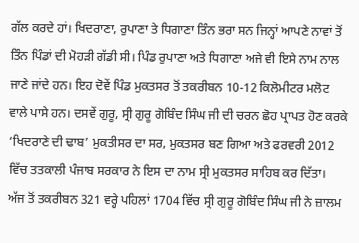ਗੱਲ ਕਰਦੇ ਹਾਂ। ਖਿਦਰਾਣਾ, ਰੁਪਾਣਾ ਤੇ ਧਿਗਾਣਾ ਤਿੰਨ ਭਰਾ ਸਨ ਜਿਨ੍ਹਾਂ ਆਪਣੇ ਨਾਵਾਂ ਤੋਂ ਤਿੰਨ ਪਿੰਡਾਂ ਦੀ ਮੋਹੜੀ ਗੱਡੀ ਸੀ। ਪਿੰਡ ਰੁਪਾਣਾ ਅਤੇ ਧਿਗਾਣਾ ਅਜੇ ਵੀ ਇਸੇ ਨਾਮ ਨਾਲ ਜਾਣੇ ਜਾਂਦੇ ਹਨ। ਇਹ ਦੋਵੇਂ ਪਿੰਡ ਮੁਕਤਸਰ ਤੋਂ ਤਕਰੀਬਨ 10-12 ਕਿਲੋਮੀਟਰ ਮਲੋਟ ਵਾਲੇ ਪਾਸੇ ਹਨ। ਦਸਵੇਂ ਗੁਰੂ, ਸ੍ਰੀ ਗੁਰੂ ਗੋਬਿੰਦ ਸਿੰਘ ਜੀ ਦੀ ਚਰਨ ਛੋਹ ਪ੍ਰਾਪਤ ਹੋਣ ਕਰਕੇ ‘ਖਿਦਰਾਣੇ ਦੀ ਢਾਬ’ ਮੁਕਤੀਸਰ ਦਾ ਸਰ, ਮੁਕਤਸਰ ਬਣ ਗਿਆ ਅਤੇ ਫਰਵਰੀ 2012 ਵਿੱਚ ਤਤਕਾਲੀ ਪੰਜਾਬ ਸਰਕਾਰ ਨੇ ਇਸ ਦਾ ਨਾਮ ਸ੍ਰੀ ਮੁਕਤਸਰ ਸਾਹਿਬ ਕਰ ਦਿੱਤਾ।
ਅੱਜ ਤੋਂ ਤਕਰੀਬਨ 321 ਵਰ੍ਹੇ ਪਹਿਲਾਂ 1704 ਵਿੱਚ ਸ੍ਰੀ ਗੁਰੂ ਗੋਬਿੰਦ ਸਿੰਘ ਜੀ ਨੇ ਜ਼ਾਲਮ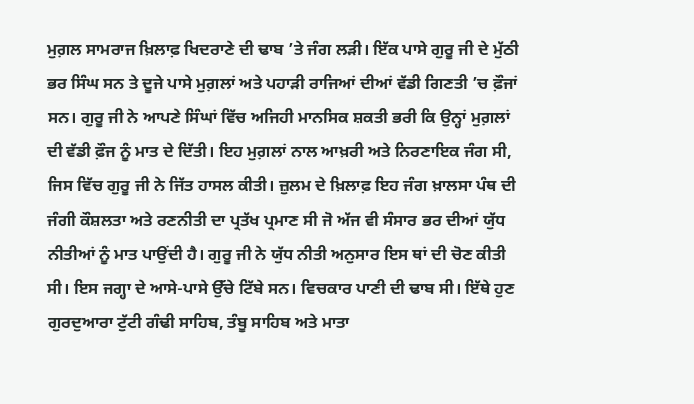ਮੁਗ਼ਲ ਸਾਮਰਾਜ ਖ਼ਿਲਾਫ਼ ਖਿਦਰਾਣੇ ਦੀ ਢਾਬ ’ਤੇ ਜੰਗ ਲੜੀ। ਇੱਕ ਪਾਸੇ ਗੁਰੂ ਜੀ ਦੇ ਮੁੱਠੀ ਭਰ ਸਿੰਘ ਸਨ ਤੇ ਦੂਜੇ ਪਾਸੇ ਮੁਗ਼ਲਾਂ ਅਤੇ ਪਹਾੜੀ ਰਾਜਿਆਂ ਦੀਆਂ ਵੱਡੀ ਗਿਣਤੀ ’ਚ ਫ਼ੌਜਾਂ ਸਨ। ਗੁਰੂ ਜੀ ਨੇ ਆਪਣੇ ਸਿੰਘਾਂ ਵਿੱਚ ਅਜਿਹੀ ਮਾਨਸਿਕ ਸ਼ਕਤੀ ਭਰੀ ਕਿ ਉਨ੍ਹਾਂ ਮੁਗ਼ਲਾਂ ਦੀ ਵੱਡੀ ਫ਼ੌਜ ਨੂੰ ਮਾਤ ਦੇ ਦਿੱਤੀ। ਇਹ ਮੁਗ਼ਲਾਂ ਨਾਲ ਆਖ਼ਰੀ ਅਤੇ ਨਿਰਣਾਇਕ ਜੰਗ ਸੀ, ਜਿਸ ਵਿੱਚ ਗੁਰੂ ਜੀ ਨੇ ਜਿੱਤ ਹਾਸਲ ਕੀਤੀ। ਜ਼ੁਲਮ ਦੇ ਖ਼ਿਲਾਫ਼ ਇਹ ਜੰਗ ਖ਼ਾਲਸਾ ਪੰਥ ਦੀ ਜੰਗੀ ਕੌਸ਼ਲਤਾ ਅਤੇ ਰਣਨੀਤੀ ਦਾ ਪ੍ਰਤੱਖ ਪ੍ਰਮਾਣ ਸੀ ਜੋ ਅੱਜ ਵੀ ਸੰਸਾਰ ਭਰ ਦੀਆਂ ਯੁੱਧ ਨੀਤੀਆਂ ਨੂੰ ਮਾਤ ਪਾਉਂਦੀ ਹੈ। ਗੁਰੂ ਜੀ ਨੇ ਯੁੱਧ ਨੀਤੀ ਅਨੁਸਾਰ ਇਸ ਥਾਂ ਦੀ ਚੋਣ ਕੀਤੀ ਸੀ। ਇਸ ਜਗ੍ਹਾ ਦੇ ਆਸੇ-ਪਾਸੇ ਉੱਚੇ ਟਿੱਬੇ ਸਨ। ਵਿਚਕਾਰ ਪਾਣੀ ਦੀ ਢਾਬ ਸੀ। ਇੱਥੇ ਹੁਣ ਗੁਰਦੁਆਰਾ ਟੁੱਟੀ ਗੰਢੀ ਸਾਹਿਬ, ਤੰਬੂ ਸਾਹਿਬ ਅਤੇ ਮਾਤਾ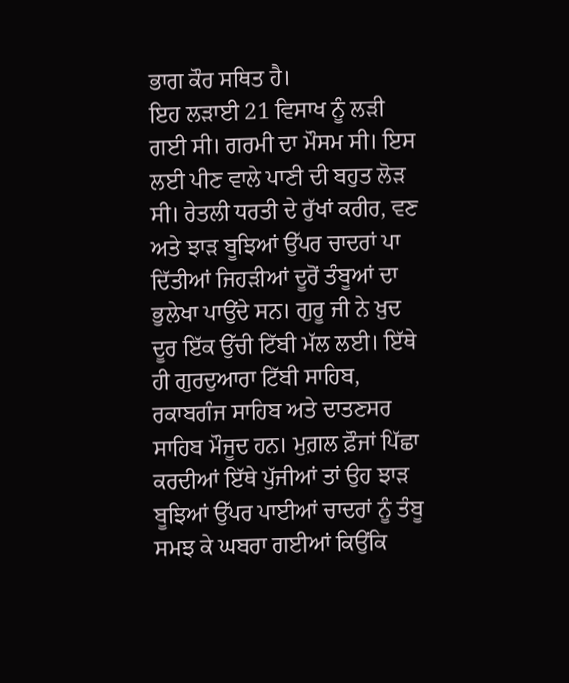ਭਾਗ ਕੌਰ ਸਥਿਤ ਹੈ।
ਇਹ ਲੜਾਈ 21 ਵਿਸਾਖ ਨੂੰ ਲੜੀ ਗਈ ਸੀ। ਗਰਮੀ ਦਾ ਮੌਸਮ ਸੀ। ਇਸ ਲਈ ਪੀਣ ਵਾਲੇ ਪਾਣੀ ਦੀ ਬਹੁਤ ਲੋੜ ਸੀ। ਰੇਤਲੀ ਧਰਤੀ ਦੇ ਰੁੱਖਾਂ ਕਰੀਰ, ਵਣ ਅਤੇ ਝਾੜ ਬੂਝਿਆਂ ਉੱਪਰ ਚਾਦਰਾਂ ਪਾ ਦਿੱਤੀਆਂ ਜਿਹੜੀਆਂ ਦੂਰੋਂ ਤੰਬੂਆਂ ਦਾ ਭੁਲੇਖਾ ਪਾਉਂਦੇ ਸਨ। ਗੁਰੂ ਜੀ ਨੇ ਖ਼ੁਦ ਦੂਰ ਇੱਕ ਉੱਚੀ ਟਿੱਬੀ ਮੱਲ ਲਈ। ਇੱਥੇ ਹੀ ਗੁਰਦੁਆਰਾ ਟਿੱਬੀ ਸਾਹਿਬ, ਰਕਾਬਗੰਜ ਸਾਹਿਬ ਅਤੇ ਦਾਤਣਸਰ ਸਾਹਿਬ ਮੌਜੂਦ ਹਨ। ਮੁਗ਼ਲ ਫ਼ੌਜਾਂ ਪਿੱਛਾ ਕਰਦੀਆਂ ਇੱਥੇ ਪੁੱਜੀਆਂ ਤਾਂ ਉਹ ਝਾੜ ਬੂਝਿਆਂ ਉੱਪਰ ਪਾਈਆਂ ਚਾਦਰਾਂ ਨੂੰ ਤੰਬੂ ਸਮਝ ਕੇ ਘਬਰਾ ਗਈਆਂ ਕਿਉਂਕਿ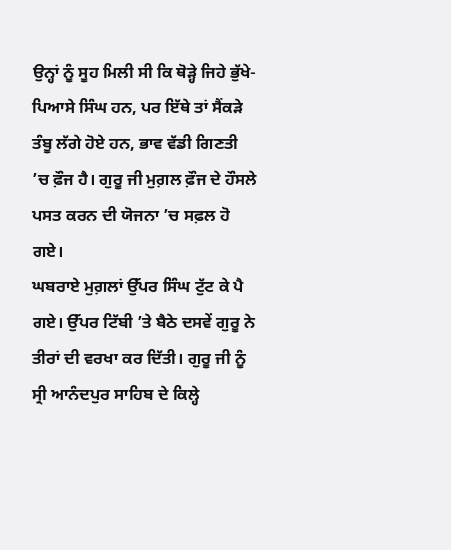ਉਨ੍ਹਾਂ ਨੂੰ ਸੂਹ ਮਿਲੀ ਸੀ ਕਿ ਥੋੜ੍ਹੇ ਜਿਹੇ ਭੁੱਖੇ-ਪਿਆਸੇ ਸਿੰਘ ਹਨ, ਪਰ ਇੱਥੇ ਤਾਂ ਸੈਂਕੜੇ ਤੰਬੂ ਲੱਗੇ ਹੋਏ ਹਨ, ਭਾਵ ਵੱਡੀ ਗਿਣਤੀ ’ਚ ਫ਼ੌਜ ਹੈ। ਗੁਰੂ ਜੀ ਮੁਗ਼ਲ ਫ਼ੌਜ ਦੇ ਹੌਸਲੇ ਪਸਤ ਕਰਨ ਦੀ ਯੋਜਨਾ ’ਚ ਸਫ਼ਲ ਹੋ ਗਏ।
ਘਬਰਾਏ ਮੁਗ਼ਲਾਂ ਉੱਪਰ ਸਿੰਘ ਟੁੱਟ ਕੇ ਪੈ ਗਏ। ਉੱਪਰ ਟਿੱਬੀ ’ਤੇ ਬੈਠੇ ਦਸਵੇਂ ਗੁਰੂ ਨੇ ਤੀਰਾਂ ਦੀ ਵਰਖਾ ਕਰ ਦਿੱਤੀ। ਗੁਰੂ ਜੀ ਨੂੰ ਸ੍ਰੀ ਆਨੰਦਪੁਰ ਸਾਹਿਬ ਦੇ ਕਿਲ੍ਹੇ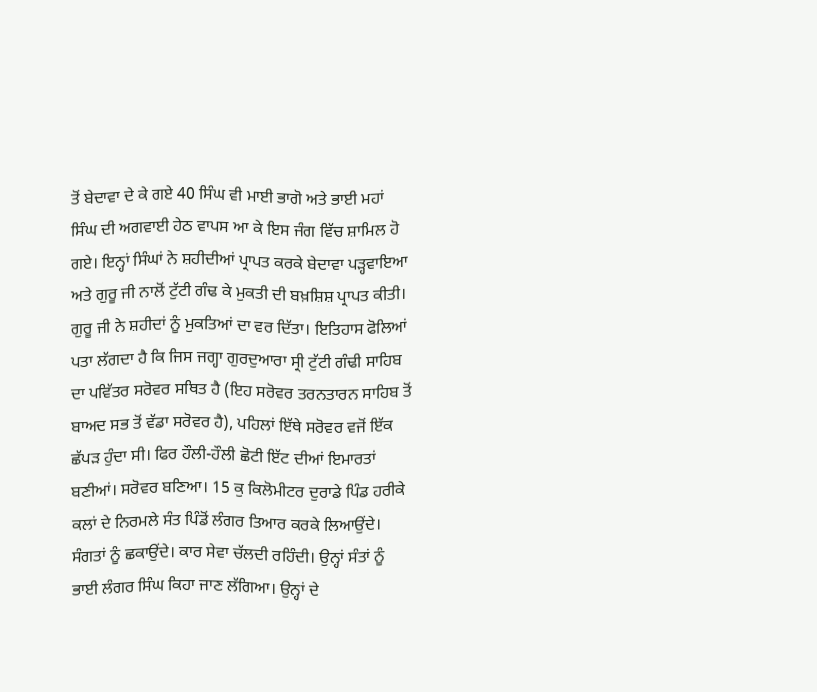ਤੋਂ ਬੇਦਾਵਾ ਦੇ ਕੇ ਗਏ 40 ਸਿੰਘ ਵੀ ਮਾਈ ਭਾਗੋ ਅਤੇ ਭਾਈ ਮਹਾਂ ਸਿੰਘ ਦੀ ਅਗਵਾਈ ਹੇਠ ਵਾਪਸ ਆ ਕੇ ਇਸ ਜੰਗ ਵਿੱਚ ਸ਼ਾਮਿਲ ਹੋ ਗਏ। ਇਨ੍ਹਾਂ ਸਿੰਘਾਂ ਨੇ ਸ਼ਹੀਦੀਆਂ ਪ੍ਰਾਪਤ ਕਰਕੇ ਬੇਦਾਵਾ ਪੜ੍ਹਵਾਇਆ ਅਤੇ ਗੁਰੂ ਜੀ ਨਾਲੋਂ ਟੁੱਟੀ ਗੰਢ ਕੇ ਮੁਕਤੀ ਦੀ ਬਖ਼ਸ਼ਿਸ਼ ਪ੍ਰਾਪਤ ਕੀਤੀ। ਗੁਰੂ ਜੀ ਨੇ ਸ਼ਹੀਦਾਂ ਨੂੰ ਮੁਕਤਿਆਂ ਦਾ ਵਰ ਦਿੱਤਾ। ਇਤਿਹਾਸ ਫੋਲਿਆਂ ਪਤਾ ਲੱਗਦਾ ਹੈ ਕਿ ਜਿਸ ਜਗ੍ਹਾ ਗੁਰਦੁਆਰਾ ਸ੍ਰੀ ਟੁੱਟੀ ਗੰਢੀ ਸਾਹਿਬ ਦਾ ਪਵਿੱਤਰ ਸਰੋਵਰ ਸਥਿਤ ਹੈ (ਇਹ ਸਰੋਵਰ ਤਰਨਤਾਰਨ ਸਾਹਿਬ ਤੋਂ ਬਾਅਦ ਸਭ ਤੋਂ ਵੱਡਾ ਸਰੋਵਰ ਹੈ), ਪਹਿਲਾਂ ਇੱਥੇ ਸਰੋਵਰ ਵਜੋਂ ਇੱਕ ਛੱਪੜ ਹੁੰਦਾ ਸੀ। ਫਿਰ ਹੌਲੀ-ਹੌਲੀ ਛੋਟੀ ਇੱਟ ਦੀਆਂ ਇਮਾਰਤਾਂ ਬਣੀਆਂ। ਸਰੋਵਰ ਬਣਿਆ। 15 ਕੁ ਕਿਲੋਮੀਟਰ ਦੁਰਾਡੇ ਪਿੰਡ ਹਰੀਕੇ ਕਲਾਂ ਦੇ ਨਿਰਮਲੇ ਸੰਤ ਪਿੰਡੋਂ ਲੰਗਰ ਤਿਆਰ ਕਰਕੇ ਲਿਆਉਂਦੇ। ਸੰਗਤਾਂ ਨੂੰ ਛਕਾਉਂਦੇ। ਕਾਰ ਸੇਵਾ ਚੱਲਦੀ ਰਹਿੰਦੀ। ਉਨ੍ਹਾਂ ਸੰਤਾਂ ਨੂੰ ਭਾਈ ਲੰਗਰ ਸਿੰਘ ਕਿਹਾ ਜਾਣ ਲੱਗਿਆ। ਉਨ੍ਹਾਂ ਦੇ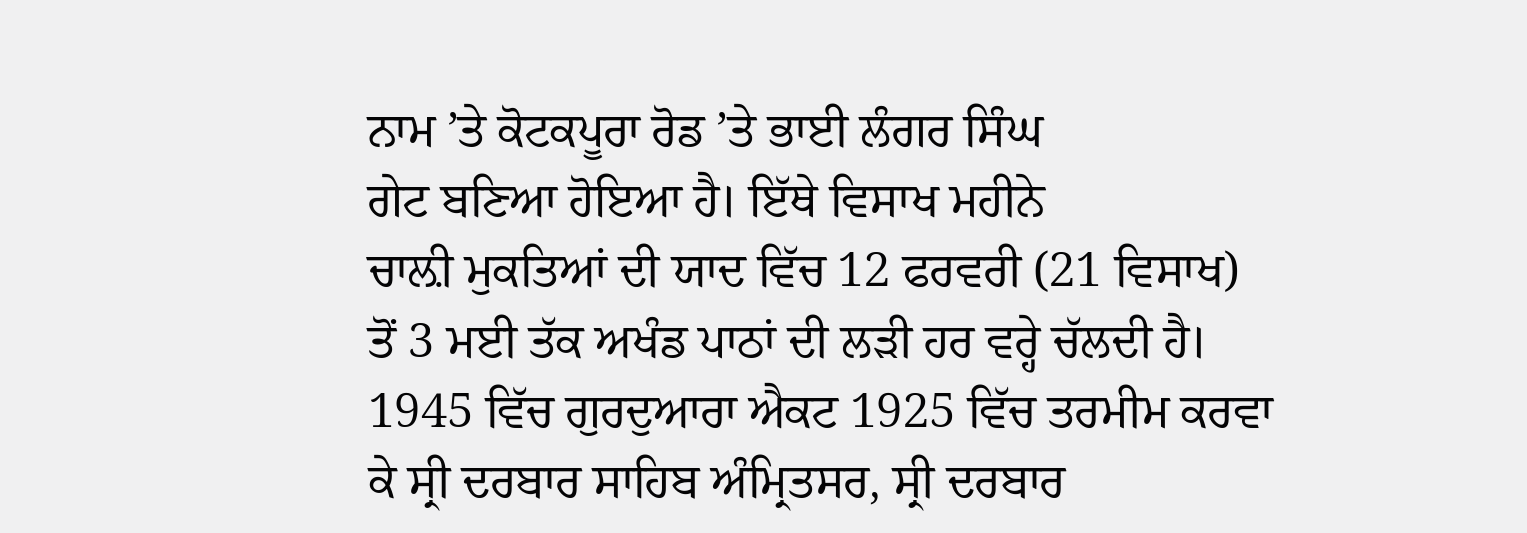ਨਾਮ ’ਤੇ ਕੋਟਕਪੂਰਾ ਰੋਡ ’ਤੇ ਭਾਈ ਲੰਗਰ ਸਿੰਘ
ਗੇਟ ਬਣਿਆ ਹੋਇਆ ਹੈ। ਇੱਥੇ ਵਿਸਾਖ ਮਹੀਨੇ
ਚਾਲ਼ੀ ਮੁਕਤਿਆਂ ਦੀ ਯਾਦ ਵਿੱਚ 12 ਫਰਵਰੀ (21 ਵਿਸਾਖ) ਤੋਂ 3 ਮਈ ਤੱਕ ਅਖੰਡ ਪਾਠਾਂ ਦੀ ਲੜੀ ਹਰ ਵਰ੍ਹੇ ਚੱਲਦੀ ਹੈ।
1945 ਵਿੱਚ ਗੁਰਦੁਆਰਾ ਐਕਟ 1925 ਵਿੱਚ ਤਰਮੀਮ ਕਰਵਾ ਕੇ ਸ੍ਰੀ ਦਰਬਾਰ ਸਾਹਿਬ ਅੰਮ੍ਰਿਤਸਰ, ਸ੍ਰੀ ਦਰਬਾਰ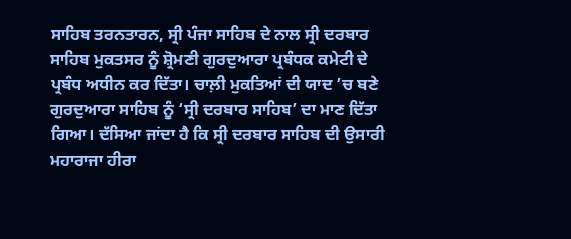ਸਾਹਿਬ ਤਰਨਤਾਰਨ, ਸ੍ਰੀ ਪੰਜਾ ਸਾਹਿਬ ਦੇ ਨਾਲ ਸ੍ਰੀ ਦਰਬਾਰ ਸਾਹਿਬ ਮੁਕਤਸਰ ਨੂੰ ਸ਼੍ਰੋਮਣੀ ਗੁਰਦੁਆਰਾ ਪ੍ਰਬੰਧਕ ਕਮੇਟੀ ਦੇ ਪ੍ਰਬੰਧ ਅਧੀਨ ਕਰ ਦਿੱਤਾ। ਚਾਲ਼ੀ ਮੁਕਤਿਆਂ ਦੀ ਯਾਦ ’ਚ ਬਣੇ ਗੁਰਦੁਆਰਾ ਸਾਹਿਬ ਨੂੰ ‘ਸ੍ਰੀ ਦਰਬਾਰ ਸਾਹਿਬ’ ਦਾ ਮਾਣ ਦਿੱਤਾ ਗਿਆ। ਦੱਸਿਆ ਜਾਂਦਾ ਹੈ ਕਿ ਸ੍ਰੀ ਦਰਬਾਰ ਸਾਹਿਬ ਦੀ ਉਸਾਰੀ ਮਹਾਰਾਜਾ ਹੀਰਾ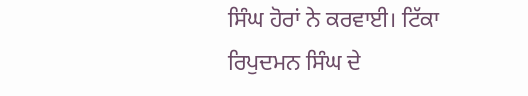ਸਿੰਘ ਹੋਰਾਂ ਨੇ ਕਰਵਾਈ। ਟਿੱਕਾ ਰਿਪੁਦਮਨ ਸਿੰਘ ਦੇ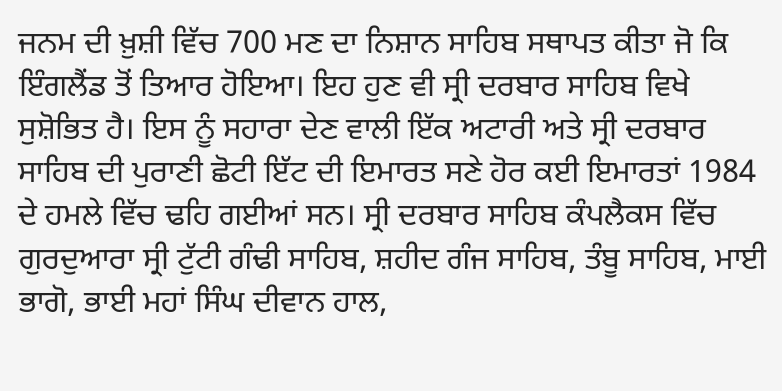ਜਨਮ ਦੀ ਖ਼ੁਸ਼ੀ ਵਿੱਚ 700 ਮਣ ਦਾ ਨਿਸ਼ਾਨ ਸਾਹਿਬ ਸਥਾਪਤ ਕੀਤਾ ਜੋ ਕਿ ਇੰਗਲੈਂਡ ਤੋਂ ਤਿਆਰ ਹੋਇਆ। ਇਹ ਹੁਣ ਵੀ ਸ੍ਰੀ ਦਰਬਾਰ ਸਾਹਿਬ ਵਿਖੇ ਸੁਸ਼ੋਭਿਤ ਹੈ। ਇਸ ਨੂੰ ਸਹਾਰਾ ਦੇਣ ਵਾਲੀ ਇੱਕ ਅਟਾਰੀ ਅਤੇ ਸ੍ਰੀ ਦਰਬਾਰ ਸਾਹਿਬ ਦੀ ਪੁਰਾਣੀ ਛੋਟੀ ਇੱਟ ਦੀ ਇਮਾਰਤ ਸਣੇ ਹੋਰ ਕਈ ਇਮਾਰਤਾਂ 1984 ਦੇ ਹਮਲੇ ਵਿੱਚ ਢਹਿ ਗਈਆਂ ਸਨ। ਸ੍ਰੀ ਦਰਬਾਰ ਸਾਹਿਬ ਕੰਪਲੈਕਸ ਵਿੱਚ ਗੁਰਦੁਆਰਾ ਸ੍ਰੀ ਟੁੱਟੀ ਗੰਢੀ ਸਾਹਿਬ, ਸ਼ਹੀਦ ਗੰਜ ਸਾਹਿਬ, ਤੰਬੂ ਸਾਹਿਬ, ਮਾਈ ਭਾਗੋ, ਭਾਈ ਮਹਾਂ ਸਿੰਘ ਦੀਵਾਨ ਹਾਲ,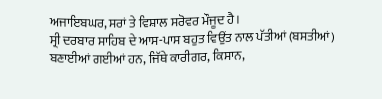ਅਜਾਇਬਘਰ, ਸਰਾਂ ਤੇ ਵਿਸ਼ਾਲ ਸਰੋਵਰ ਮੌਜੂਦ ਹੈ।
ਸ੍ਰੀ ਦਰਬਾਰ ਸਾਹਿਬ ਦੇ ਆਸ-ਪਾਸ ਬਹੁਤ ਵਿਉਂਤ ਨਾਲ ਪੱਤੀਆਂ (ਬਸਤੀਆਂ) ਬਣਾਈਆਂ ਗਈਆਂ ਹਨ, ਜਿੱਥੇ ਕਾਰੀਗਰ, ਕਿਸਾਨ,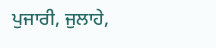ਪੁਜਾਰੀ, ਜੁਲਾਹੇ,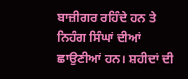ਬਾਜ਼ੀਗਰ ਰਹਿੰਦੇ ਹਨ ਤੇ ਨਿਹੰਗ ਸਿੰਘਾਂ ਦੀਆਂ ਛਾਉਣੀਆਂ ਹਨ। ਸ਼ਹੀਦਾਂ ਦੀ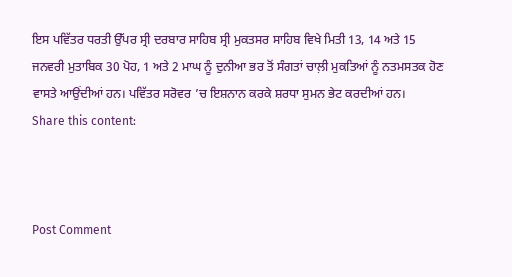ਇਸ ਪਵਿੱਤਰ ਧਰਤੀ ਉੱਪਰ ਸ੍ਰੀ ਦਰਬਾਰ ਸਾਹਿਬ ਸ੍ਰੀ ਮੁਕਤਸਰ ਸਾਹਿਬ ਵਿਖੇ ਮਿਤੀ 13, 14 ਅਤੇ 15 ਜਨਵਰੀ ਮੁਤਾਬਿਕ 30 ਪੋਹ, 1 ਅਤੇ 2 ਮਾਘ ਨੂੰ ਦੁਨੀਆ ਭਰ ਤੋਂ ਸੰਗਤਾਂ ਚਾਲ਼ੀ ਮੁਕਤਿਆਂ ਨੂੰ ਨਤਮਸਤਕ ਹੋਣ ਵਾਸਤੇ ਆਉਂਦੀਆਂ ਹਨ। ਪਵਿੱਤਰ ਸਰੋਵਰ ’ਚ ਇਸ਼ਨਾਨ ਕਰਕੇ ਸ਼ਰਧਾ ਸੁਮਨ ਭੇਟ ਕਰਦੀਆਂ ਹਨ।
Share this content:



Post Comment